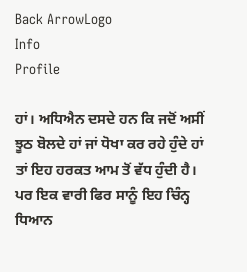Back ArrowLogo
Info
Profile

ਹਾਂ। ਅਧਿਐਨ ਦਸਦੇ ਹਨ ਕਿ ਜਦੋਂ ਅਸੀਂ ਝੂਠ ਬੋਲਦੇ ਹਾਂ ਜਾਂ ਧੋਖਾ ਕਰ ਰਹੇ ਹੁੰਦੇ ਹਾਂ ਤਾਂ ਇਹ ਹਰਕਤ ਆਮ ਤੋਂ ਵੱਧ ਹੁੰਦੀ ਹੈ। ਪਰ ਇਕ ਵਾਰੀ ਫਿਰ ਸਾਨੂੰ ਇਹ ਚਿੰਨ੍ਹ ਧਿਆਨ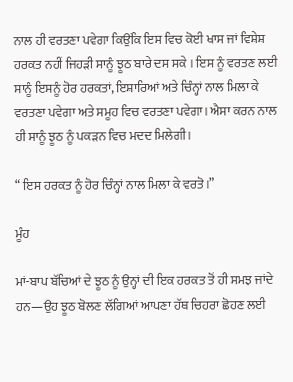ਨਾਲ ਹੀ ਵਰਤਣਾ ਪਵੇਗਾ ਕਿਉਂਕਿ ਇਸ ਵਿਚ ਕੋਈ ਖਾਸ ਜਾਂ ਵਿਸ਼ੇਸ਼ ਹਰਕਤ ਨਹੀਂ ਜਿਹੜੀ ਸਾਨੂੰ ਝੂਠ ਬਾਰੇ ਦਸ ਸਕੇ । ਇਸ ਨੂੰ ਵਰਤਣ ਲਈ ਸਾਨੂੰ ਇਸਨੂੰ ਹੋਰ ਹਰਕਤਾਂ, ਇਸ਼ਾਰਿਆਂ ਅਤੇ ਚਿੰਨ੍ਹਾਂ ਨਾਲ ਮਿਲਾ ਕੇ ਵਰਤਣਾ ਪਵੇਗਾ ਅਤੇ ਸਮੂਹ ਵਿਚ ਵਰਤਣਾ ਪਵੇਗਾ। ਐਸਾ ਕਰਨ ਨਾਲ ਹੀ ਸਾਨੂੰ ਝੂਠ ਨੂੰ ਪਕੜਨ ਵਿਚ ਮਦਦ ਮਿਲੇਗੀ।

“ ਇਸ ਹਰਕਤ ਨੂੰ ਹੋਰ ਚਿੰਨ੍ਹਾਂ ਨਾਲ ਮਿਲਾ ਕੇ ਵਰਤੋ।”

ਮੂੰਹ

ਮਾਂ-ਬਾਪ ਬੱਚਿਆਂ ਦੇ ਝੂਠ ਨੂੰ ਉਨ੍ਹਾਂ ਦੀ ਇਕ ਹਰਕਤ ਤੋਂ ਹੀ ਸਮਝ ਜਾਂਦੇ ਹਨ—ਉਹ ਝੂਠ ਬੋਲਣ ਲੱਗਿਆਂ ਆਪਣਾ ਹੱਥ ਚਿਹਰਾ ਛੋਹਣ ਲਈ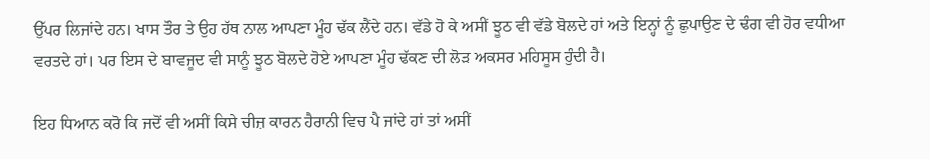ਉੱਪਰ ਲਿਜਾਂਦੇ ਹਨ। ਖਾਸ ਤੌਰ ਤੇ ਉਹ ਹੱਥ ਨਾਲ ਆਪਣਾ ਮੂੰਹ ਢੱਕ ਲੈਂਦੇ ਹਨ। ਵੱਡੇ ਹੋ ਕੇ ਅਸੀਂ ਝੂਠ ਵੀ ਵੱਡੇ ਬੋਲਦੇ ਹਾਂ ਅਤੇ ਇਨ੍ਹਾਂ ਨੂੰ ਛੁਪਾਉਣ ਦੇ ਢੰਗ ਵੀ ਹੋਰ ਵਧੀਆ ਵਰਤਦੇ ਹਾਂ। ਪਰ ਇਸ ਦੇ ਬਾਵਜੂਦ ਵੀ ਸਾਨੂੰ ਝੂਠ ਬੋਲਦੇ ਹੋਏ ਆਪਣਾ ਮੂੰਹ ਢੱਕਣ ਦੀ ਲੋੜ ਅਕਸਰ ਮਹਿਸੂਸ ਹੁੰਦੀ ਹੈ।

ਇਹ ਧਿਆਨ ਕਰੋ ਕਿ ਜਦੋਂ ਵੀ ਅਸੀਂ ਕਿਸੇ ਚੀਜ਼ ਕਾਰਨ ਹੈਰਾਨੀ ਵਿਚ ਪੈ ਜਾਂਦੇ ਹਾਂ ਤਾਂ ਅਸੀਂ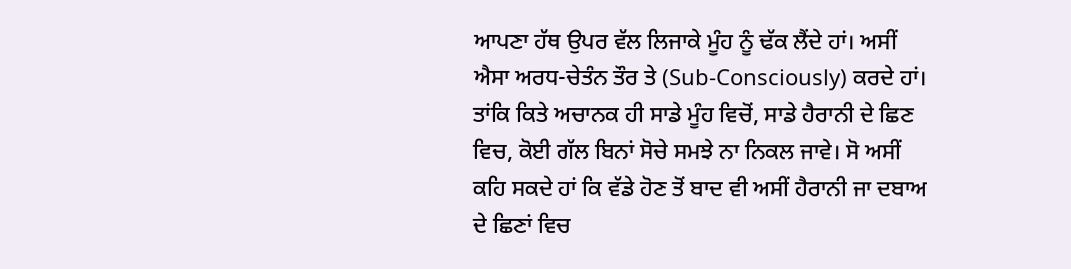ਆਪਣਾ ਹੱਥ ਉਪਰ ਵੱਲ ਲਿਜਾਕੇ ਮੂੰਹ ਨੂੰ ਢੱਕ ਲੈਂਦੇ ਹਾਂ। ਅਸੀਂ ਐਸਾ ਅਰਧ-ਚੇਤੰਨ ਤੌਰ ਤੇ (Sub-Consciously) ਕਰਦੇ ਹਾਂ। ਤਾਂਕਿ ਕਿਤੇ ਅਚਾਨਕ ਹੀ ਸਾਡੇ ਮੂੰਹ ਵਿਚੋਂ, ਸਾਡੇ ਹੈਰਾਨੀ ਦੇ ਛਿਣ ਵਿਚ, ਕੋਈ ਗੱਲ ਬਿਨਾਂ ਸੋਚੇ ਸਮਝੇ ਨਾ ਨਿਕਲ ਜਾਵੇ। ਸੋ ਅਸੀਂ ਕਹਿ ਸਕਦੇ ਹਾਂ ਕਿ ਵੱਡੇ ਹੋਣ ਤੋਂ ਬਾਦ ਵੀ ਅਸੀਂ ਹੈਰਾਨੀ ਜਾ ਦਬਾਅ ਦੇ ਛਿਣਾਂ ਵਿਚ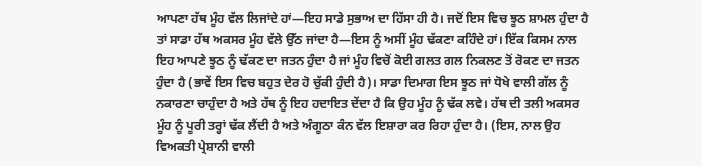ਆਪਣਾ ਹੱਥ ਮੂੰਹ ਵੱਲ ਲਿਜਾਂਦੇ ਹਾਂ—ਇਹ ਸਾਡੇ ਸੁਭਾਅ ਦਾ ਹਿੱਸਾ ਹੀ ਹੈ। ਜਦੋਂ ਇਸ ਵਿਚ ਝੂਠ ਸ਼ਾਮਲ ਹੁੰਦਾ ਹੈ ਤਾਂ ਸਾਡਾ ਹੱਥ ਅਕਸਰ ਮੂੰਹ ਵੱਲੇ ਉੱਠ ਜਾਂਦਾ ਹੈ—ਇਸ ਨੂੰ ਅਸੀਂ ਮੂੰਹ ਢੱਕਣਾ ਕਹਿੰਦੇ ਹਾਂ। ਇੱਕ ਕਿਸਮ ਨਾਲ ਇਹ ਆਪਣੇ ਝੂਠ ਨੂੰ ਢੱਕਣ ਦਾ ਜਤਨ ਹੁੰਦਾ ਹੈ ਜਾਂ ਮੂੰਹ ਵਿਚੋਂ ਕੋਈ ਗਲਤ ਗਲ ਨਿਕਲਣ ਤੋਂ ਰੋਕਣ ਦਾ ਜਤਨ ਹੁੰਦਾ ਹੈ (ਭਾਵੇਂ ਇਸ ਵਿਚ ਬਹੁਤ ਦੇਰ ਹੋ ਚੁੱਕੀ ਹੁੰਦੀ ਹੈ)। ਸਾਡਾ ਦਿਮਾਗ ਇਸ ਝੂਠ ਜਾਂ ਧੋਖੇ ਵਾਲੀ ਗੱਲ ਨੂੰ ਨਕਾਰਣਾ ਚਾਹੁੰਦਾ ਹੈ ਅਤੇ ਹੱਥ ਨੂੰ ਇਹ ਹਦਾਇਤ ਦੇਂਦਾ ਹੈ ਕਿ ਉਹ ਮੂੰਹ ਨੂੰ ਢੱਕ ਲਵੇ। ਹੱਥ ਦੀ ਤਲੀ ਅਕਸਰ ਮੂੰਹ ਨੂੰ ਪੂਰੀ ਤਰ੍ਹਾਂ ਢੱਕ ਲੈਂਦੀ ਹੈ ਅਤੇ ਅੰਗੂਠਾ ਕੰਨ ਵੱਲ ਇਸ਼ਾਰਾ ਕਰ ਰਿਹਾ ਹੁੰਦਾ ਹੈ। (ਇਸ, ਨਾਲ ਉਹ ਵਿਅਕਤੀ ਪ੍ਰੇਸ਼ਾਨੀ ਵਾਲੀ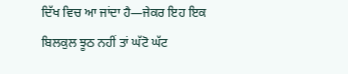ਦਿੱਖ ਵਿਚ ਆ ਜਾਂਦਾ ਹੈ—ਜੇਕਰ ਇਹ ਇਕ ਬਿਲਕੁਲ ਝੂਠ ਨਹੀਂ ਤਾਂ ਘੱਟੋ ਘੱਟ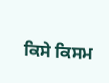ਕਿਸੇ ਕਿਸਮ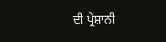ਦੀ ਪ੍ਰੇਸ਼ਾਨੀ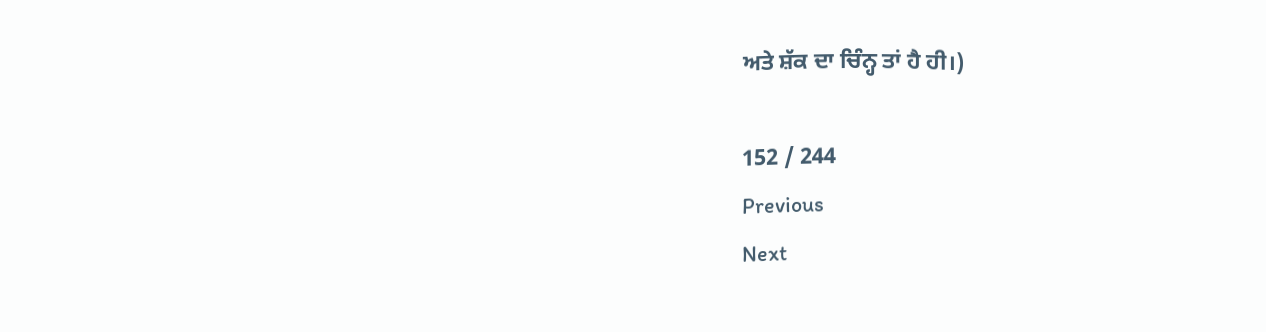ਅਤੇ ਸ਼ੱਕ ਦਾ ਚਿੰਨ੍ਹ ਤਾਂ ਹੈ ਹੀ।)

152 / 244
Previous
Next